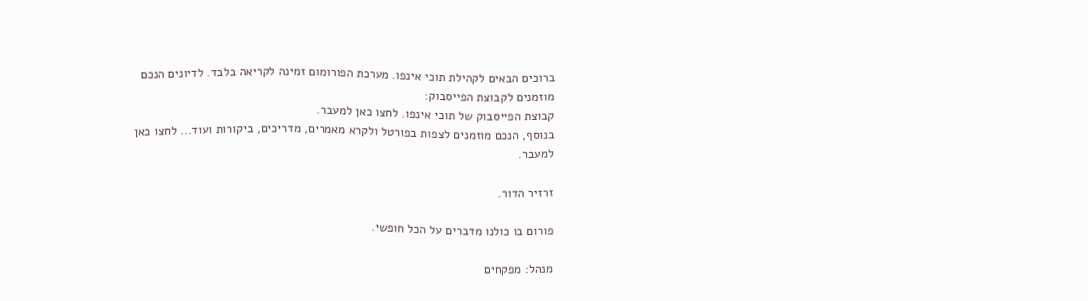ברוכים הבאים לקהילת תוכי אינפו. מערכת הפורומום זמינה לקריאה בלבד. לדיונים הנכם מוזמנים לקבוצת הפייסבוק:
קבוצת הפייסבוק של תוכי אינפו. לחצו כאן למעבר.
בנוסף, הנכם מוזמנים לצפות בפורטל ולקרא מאמרים, מדריכים, ביקורות ועוד... לחצו כאן למעבר.

זרזיר הדור.

פורום בו כולנו מדברים על הכל חופשי.

מנהל: מפקחים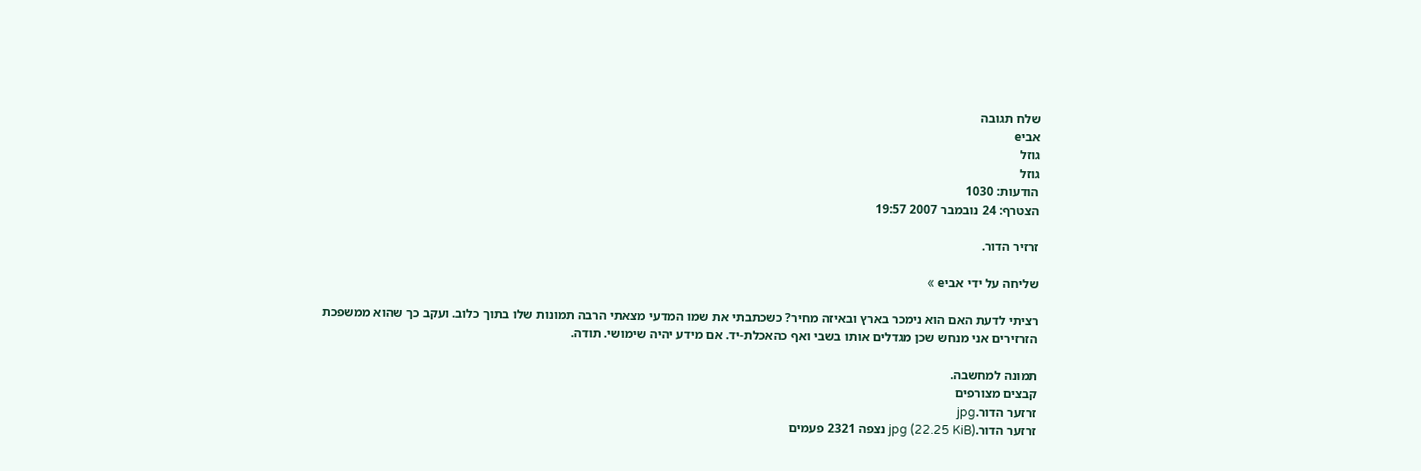שלח תגובה
אביe
גוזל
גוזל
הודעות: 1030
הצטרף: 24 נובמבר 2007 19:57

זרזיר הדור.

שליחה על ידי אביe »

רציתי לדעת האם הוא נימכר בארץ ובאיזה מחיר? כשכתבתי את שמו המדעי מצאתי הרבה תמונות שלו בתוך כלוב. ועקב כך שהוא ממשפכת הזרזירים אני מנחש שכן מגדלים אותו בשבי ואף כהאכלת-יד. אם מידע יהיה שימושי. תודה.

תמונה למחשבה.
קבצים מצורפים
זרזער הדור.jpg
זרזער הדור.jpg (22.25 KiB) נצפה 2321 פעמים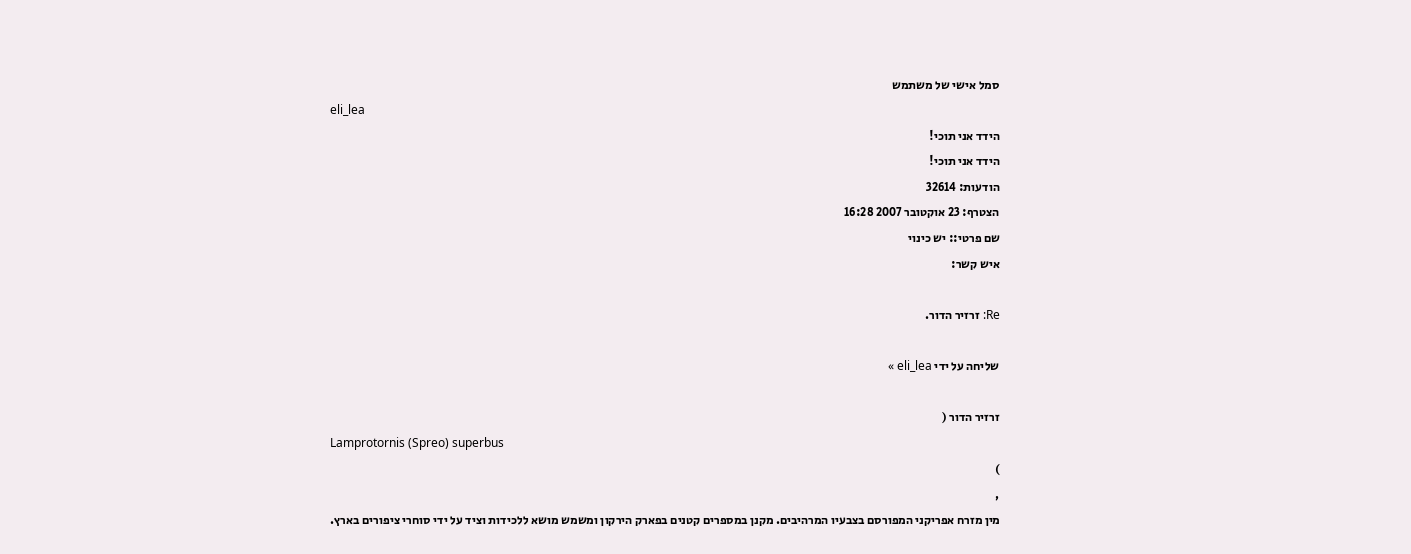סמל אישי של משתמש
eli_lea
הידד אני תוכי!
הידד אני תוכי!
הודעות: 32614
הצטרף: 23 אוקטובר 2007 16:28
שם פרטי:: יש כינוי
איש קשר:

Re: זרזיר הדור.

שליחה על ידי eli_lea »

זרזיר הדור (
Lamprotornis (Spreo) superbus
)
,
מין מזרח אפריקני המפורסם בצבעיו המרהיבים. מקנן במספרים קטנים בפארק הירקון ומשמש מושא ללכידות וציד על ידי סוחרי ציפורים בארץ.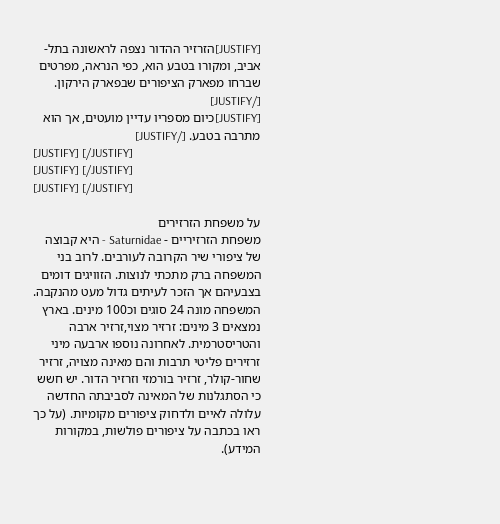[JUSTIFY]הזרזיר ההדור נצפה לראשונה בתל-אביב, ומקורו בטבע הוא, כפי הנראה, מפרטים שברחו מפארק הציפורים שבפארק הירקון. [/JUSTIFY]
[JUSTIFY]כיום מספריו עדיין מועטים, אך הוא מתרבה בטבע. [/JUSTIFY]
[JUSTIFY] [/JUSTIFY]
[JUSTIFY] [/JUSTIFY]
[JUSTIFY] [/JUSTIFY]

על משפחת הזרזירים
משפחת הזרזיריים - Saturnidae - היא קבוצה של ציפורי שיר הקרובה לעורבים. לרוב בני המשפחה ברק מתכתי לנוצות. הזוויגים דומים בצבעיהם אך הזכר לעיתים גדול מעט מהנקבה. המשפחה מונה 24 סוגים וכ100 מינים. בארץ נמצאים 3 מינים: זרזיר מצוי,זרזיר ארבה והטריסטרמית. לאחרונה נוספו ארבעה מיני זרזירים פליטי תרבות והם מאינה מצויה, זרזיר שחור-קולר, זרזיר בורמזי וזרזיר הדור. יש חשש כי הסתגלנות של המאינה לסביבתה החדשה עלולה לאיים ולדחוק ציפורים מקומיות. (על כך ראו בכתבה על ציפורים פולשות, במקורות המידע).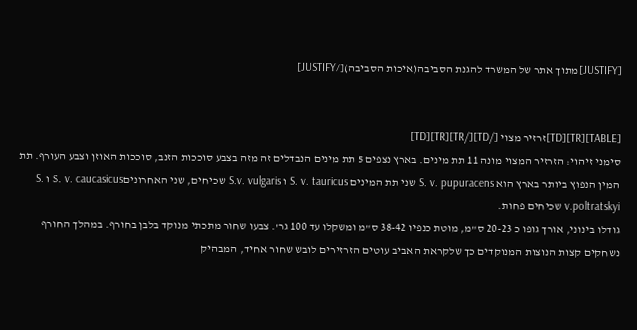[JUSTIFY]מתוך אתר של המשרד להגנת הסביבה(איכות הסביבה)[/JUSTIFY]


[TABLE][TR][TD]זרזיר מצוי [/TD][/TR][TR][TD]
סימני זיהוי: הזרזיר המצוי מונה 11 תת מינים. בארץ נצפים 5 תת מינים הנבדלים זה מזה בצבע סוככות הזנב, סוככות האוזן וצבע העורף. תת המין הנפוץ ביותר בארץ הוא S. v. pupuracens שני תת המינים S. v. tauricus ו S.v. vulgaris שכיחים, שני האחרוניםS. v. caucasicus ו S. v.poltratskyi שכיחים פחות.
גודלו בינוני, אורך גופו כ 20-23 ס"מ, מוטת כנפיו 38-42 ס"מ ומשקלו עד 100 גר'. צבעו שחור מתכתי מנוקד בלבן בחורף. במהלך החורף נשחקים קצות הנוצות המנוקדים כך שלקראת האביב עוטים הזרזירים לובש שחור אחיד, המבהיק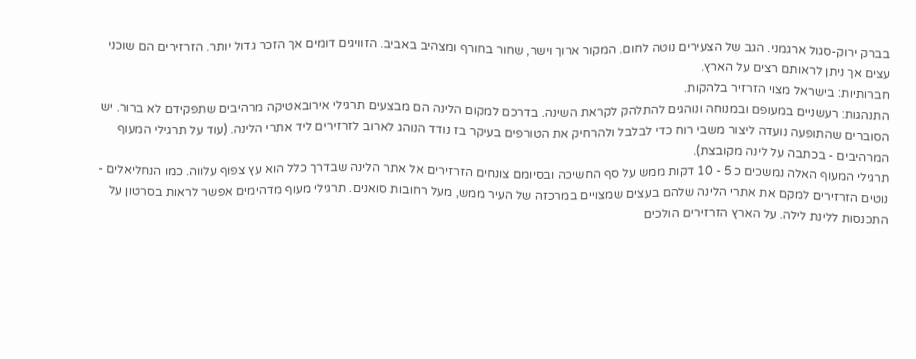בברק ירוק-סגול ארגמני. הגב של הצעירים נוטה לחום. המקור ארוך וישר, שחור בחורף ומצהיב באביב. הזוויגים דומים אך הזכר גדול יותר. הזרזירים הם שוכני עצים אך ניתן לראותם רצים על הארץ.
חברותיות: בישראל מצוי הזרזיר בלהקות.
התנהגות: רעשניים במעופם ובמנוחה ונוהגים להתלהק לקראת השינה. בדרכם למקום הלינה הם מבצעים תרגילי אירובאטיקה מרהיבים שתפקידם לא ברור. יש הסוברים שהתופעה נועדה ליצור משבי רוח כדי לבלבל ולהרחיק את הטורפים בעיקר בז נודד הנוהג לארוב לזרזירים ליד אתרי הלינה. (עוד על תרגילי המעוף המרהיבים - בכתבה על לינה מקובצת).
תרגילי המעוף האלה נמשכים כ 5 - 10 דקות ממש על סף החשיכה ובסיומם צונחים הזרזירים אל אתר הלינה שבדרך כלל הוא עץ צפוף עלווה. כמו הנחליאלים - נוטים הזרזירים למקם את אתרי הלינה שלהם בעצים שמצויים במרכזה של העיר ממש, מעל רחובות סואנים. תרגילי מעוף מדהימים אפשר לראות בסרטון על התכנסות ללינת לילה. על הארץ הזרזירים הולכים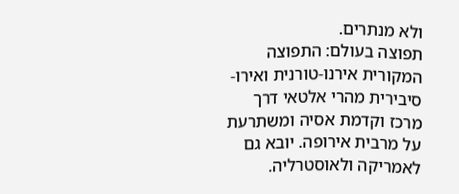ולא מנתרים.
תפוצה בעולם: התפוצה המקורית אירנו-טורנית ואירו-סיבירית מהרי אלטאי דרך מרכז וקדמת אסיה ומשתרעת על מרבית אירופה. יובא גם לאמריקה ולאוסטרליה.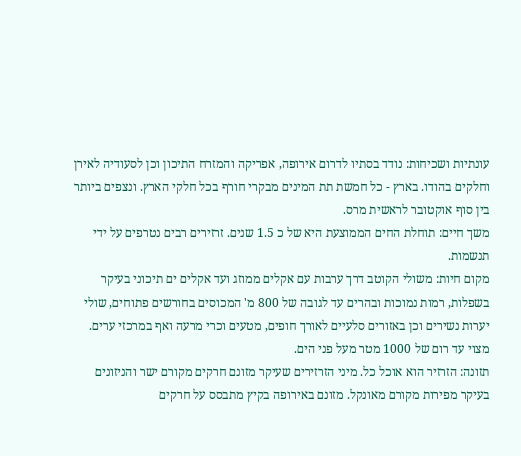עונתיות ושכיחות: נודד בסתיו לדרום אירופה, אפריקה והמזרח התיכון וכן לסעודיה לאירן וחלקים בהודו. בארץ - כל חמשת תת המינים מבקרי חורף בכל חלקי הארץ. ונצפים ביותר בין סוף אוקטובר לראשית מרס.
משך חיים: תוחלת החים הממוצעת היא של כ 1.5 שנים. זרזירים רבים נטרפים על ידי תנשמות.
מקום חיות: משולי הקוטב דרך ערבות עם אקלים ממוזג ועד אקלים ים תיכוני בעיקר בשפלות, רמות נמוכות ובהרים עד לגובה של 800 מ' המכוסים בחורשים פתוחים, שולי יערות נשירים וכן באזורים סלעיים לאורך חופים, מטעים וכרי מרעה ואף במרכזי ערים. מצוי עד רום של 1000 מטר מעל פני הים.
תזונה: הזרזיר הוא אוכל כל. מיני הזרזירים שעיקר מזונם חרקים מקורם ישר והניזונים בעיקר מפירות מקורם מאונקל. מזונם באירופה בקיץ מתבסס על חרקים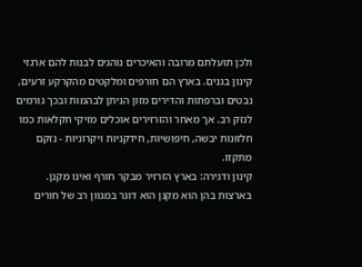ולכן תועלתם מרובה והאיכרים נוהגים לבנות להם ארגזי קינון בגנים. בארץ הם חורפים ומלקטים מהקרקע זרעים, נבטים וברפתות והדירים מזון הניתן לבהמות ובכך גורמים לנזק רב. אך מאחר והזרזירים אוכלים מזיקי חקלאות כמו חלזונות יבשה, חיפושיות, חידקניות ויקרוניות - נזקם מתקזז.
קינון ודגירה: בארץ הזרזיר מבקר חורף ואינו מקנן. בארצות בהן הוא מקנן הוא דוגר במגוון רב של חורים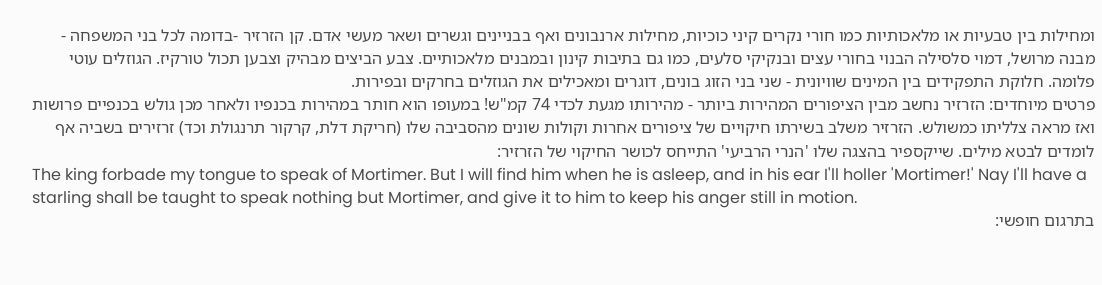ומחילות בין טבעיות או מלאכותיות כמו חורי נקרים קיני כוכיות, מחילות ארנבונים ואף בבניינים וגשרים ושאר מעשי אדם. קן הזרזיר -בדומה לכל בני המשפחה - מבנה מרושל, דמוי סלסילה הבנוי בחורי עצים ובנקיקי סלעים, כמו גם בתיבות קינון ובמבנים מלאכותיים. צבע הביצים מבהיק וצבען תכול טורקיז. הגוזלים עוטי פלומה. חלוקת התפקידים בין המינים שוויונית - שני בני הזוג בונים, דוגרים ומאכילים את הגוזלים בחרקים ובפירות.
פרטים מיוחדים: הזרזיר נחשב מבין הציפורים המהירות ביותר - מהירותו מגעת לכדי 74 קמ"ש! במעופו הוא חותר במהירות בכנפיו ולאחר מכן גולש בכנפיים פרושות ואז מראה צלליתו כמשולש. הזרזיר משלב בשירתו חיקויים של ציפורים אחרות וקולות שונים מהסביבה שלו (חריקת דלת, קרקור תרנגולת וכד) זרזירים בשביה אף לומדים לבטא מילים. שייקספיר בהצגה שלו 'הנרי הרביעי' התייחס לכושר החיקוי של הזרזיר:
The king forbade my tongue to speak of Mortimer. But I will find him when he is asleep, and in his ear I'll holler 'Mortimer!' Nay I'll have a starling shall be taught to speak nothing but Mortimer, and give it to him to keep his anger still in motion.
בתרגום חופשי: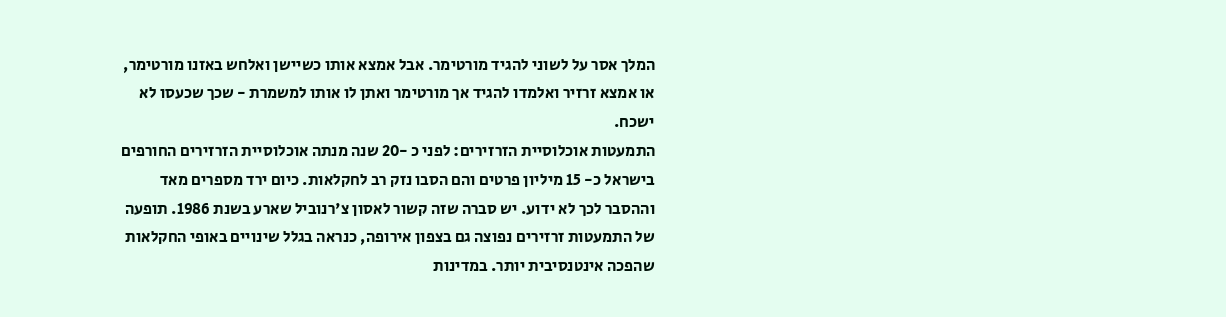המלך אסר על לשוני להגיד מורטימר. אבל אמצא אותו כשיישן ואלחש באזנו מורטימר, או אמצא זרזיר ואלמדו להגיד אך מורטימר ואתן לו אותו למשמרת - שכך שכעסו לא ישכח.
התמעטות אוכלוסיית הזרזירים: לפני כ -20 שנה מנתה אוכלוסיית הזרזירים החורפים בישראל כ- 15 מיליון פרטים והם הסבו נזק רב לחקלאות. כיום ירד מספרים מאד וההסבר לכך לא ידוע. יש סברה שזה קשור לאסון צ'רנוביל שארע בשנת 1986. תופעה של התמעטות זרזירים נפוצה גם בצפון אירופה, כנראה בגלל שינויים באופי החקלאות שהפכה אינטנסיבית יותר. במדינות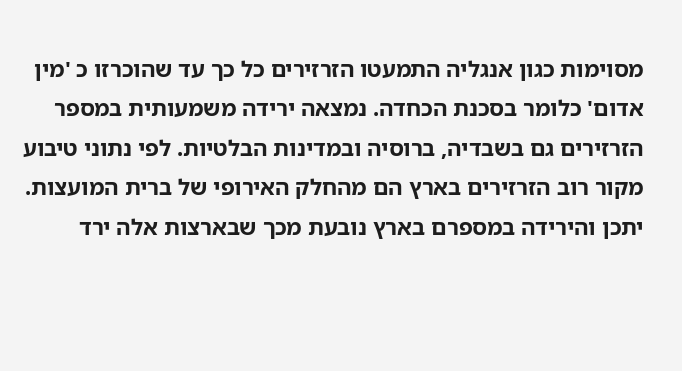מסוימות כגון אנגליה התמעטו הזרזירים כל כך עד שהוכרזו כ 'מין אדום' כלומר בסכנת הכחדה. נמצאה ירידה משמעותית במספר הזרזירים גם בשבדיה, ברוסיה ובמדינות הבלטיות. לפי נתוני טיבוע מקור רוב הזרזירים בארץ הם מהחלק האירופי של ברית המועצות. יתכן והירידה במספרם בארץ נובעת מכך שבארצות אלה ירד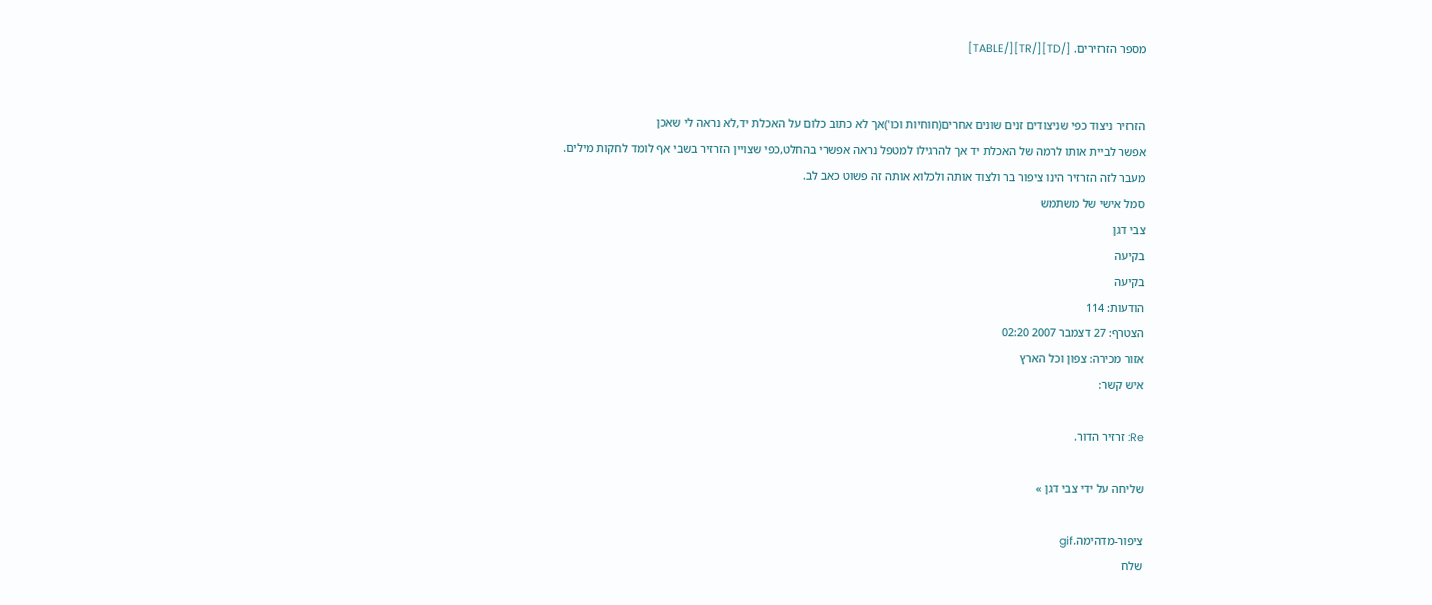מספר הזרזירים. [/TD][/TR][/TABLE]


הזרזיר ניצוד כפי שניצודים זנים שונים אחרים(חוחיות וכו')אך לא כתוב כלום על האכלת יד,לא נראה לי שאכן
אפשר לביית אותו לרמה של האכלת יד אך להרגילו למטפל נראה אפשרי בהחלט,כפי שצויין הזרזיר בשבי אף לומד לחקות מילים.
מעבר לזה הזרזיר הינו ציפור בר ולצוד אותה ולכלוא אותה זה פשוט כאב לב.
סמל אישי של משתמש
צבי דגן
בקיעה
בקיעה
הודעות: 114
הצטרף: 27 דצמבר 2007 02:20
אזור מכירה: צפון וכל הארץ
איש קשר:

Re: זרזיר הדור.

שליחה על ידי צבי דגן »

ציפור-מדהימה.gif
שלח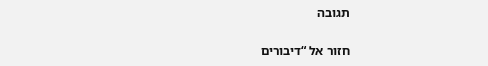תגובה

חזור אל “דיבורים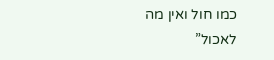כמו חול ואין מה לאכול”